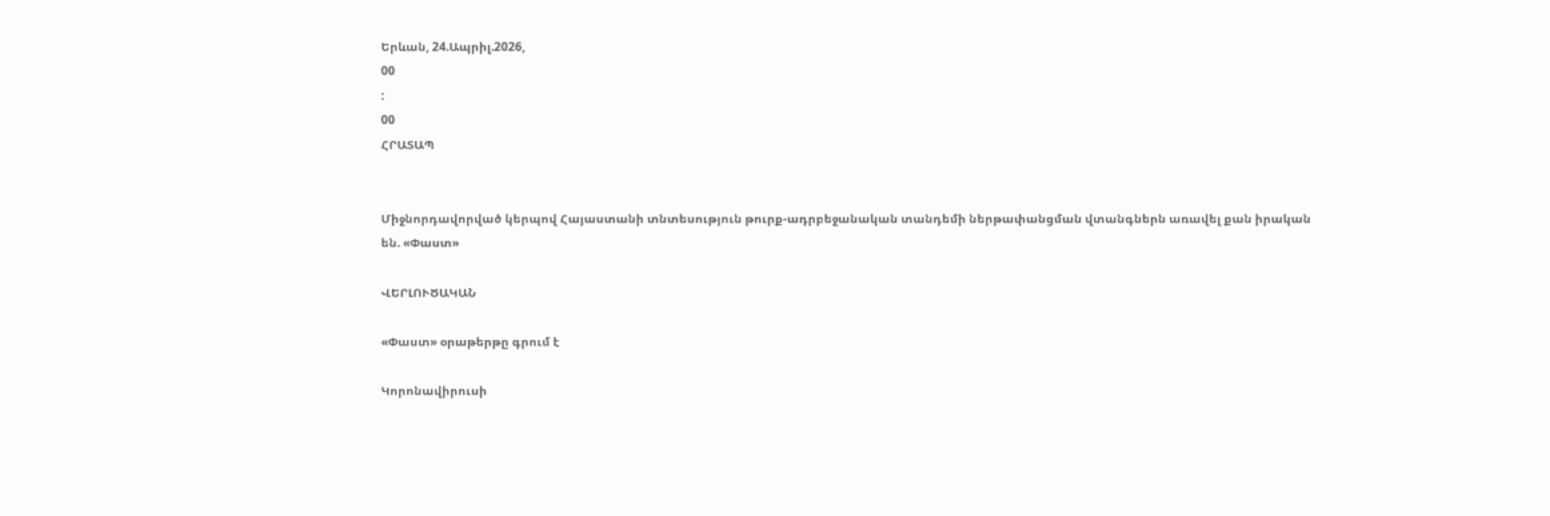Երևան, 24.Ապրիլ.2026,
00
:
00
ՀՐԱՏԱՊ


Միջնորդավորված կերպով Հայաստանի տնտեսություն թուրք-ադրբեջանական տանդեմի ներթափանցման վտանգներն առավել քան իրական են. «Փաստ»

ՎԵՐԼՈՒԾԱԿԱՆ

«Փաստ» օրաթերթը գրում է

Կորոնավիրուսի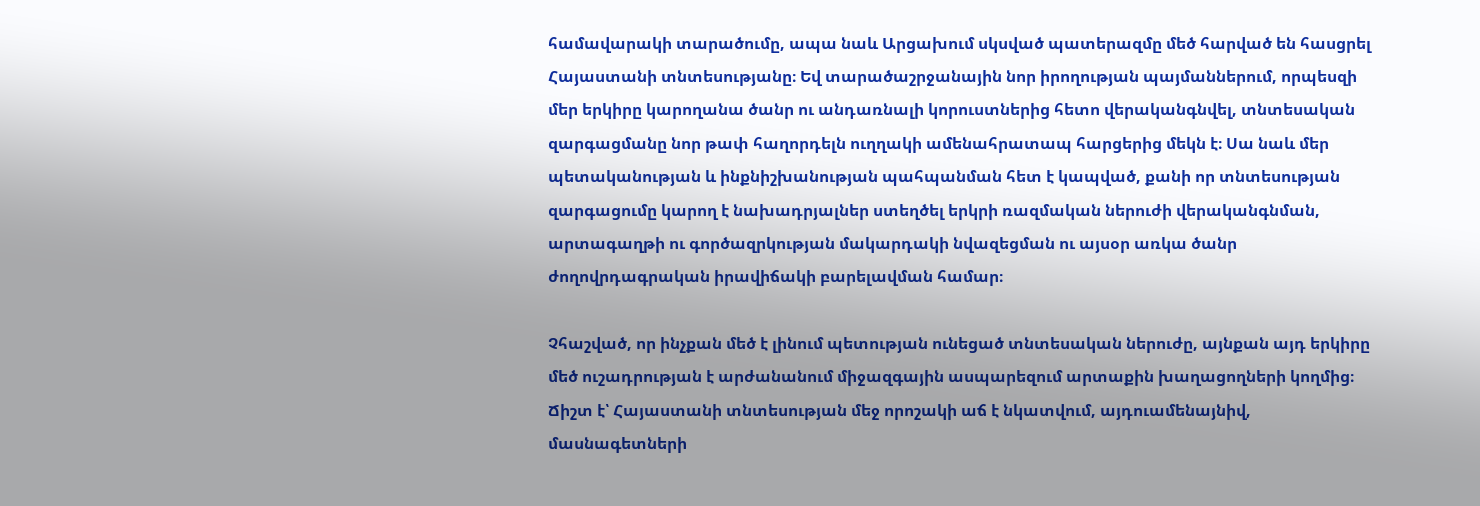համավարակի տարածումը, ապա նաև Արցախում սկսված պատերազմը մեծ հարված են հասցրել Հայաստանի տնտեսությանը։ Եվ տարածաշրջանային նոր իրողության պայմաններում, որպեսզի մեր երկիրը կարողանա ծանր ու անդառնալի կորուստներից հետո վերականգնվել, տնտեսական զարգացմանը նոր թափ հաղորդելն ուղղակի ամենահրատապ հարցերից մեկն է։ Սա նաև մեր պետականության և ինքնիշխանության պահպանման հետ է կապված, քանի որ տնտեսության զարգացումը կարող է նախադրյալներ ստեղծել երկրի ռազմական ներուժի վերականգնման, արտագաղթի ու գործազրկության մակարդակի նվազեցման ու այսօր առկա ծանր ժողովրդագրական իրավիճակի բարելավման համար։

Չհաշված, որ ինչքան մեծ է լինում պետության ունեցած տնտեսական ներուժը, այնքան այդ երկիրը մեծ ուշադրության է արժանանում միջազգային ասպարեզում արտաքին խաղացողների կողմից։ Ճիշտ է՝ Հայաստանի տնտեսության մեջ որոշակի աճ է նկատվում, այդուամենայնիվ, մասնագետների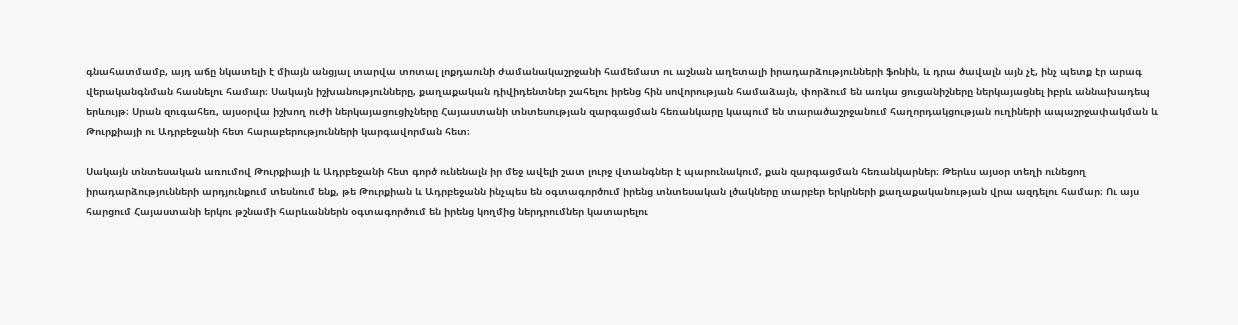գնահատմամբ, այդ աճը նկատելի է միայն անցյալ տարվա տոտալ լոքդաունի ժամանակաշրջանի համեմատ ու աշնան աղետալի իրադարձությունների ֆոնին, և դրա ծավալն այն չէ, ինչ պետք էր արագ վերականգնման հասնելու համար։ Սակայն իշխանությունները, քաղաքական դիվիդենտներ շահելու իրենց հին սովորության համաձայն, փորձում են առկա ցուցանիշները ներկայացնել իբրև աննախադեպ երևույթ։ Սրան զուգահեռ, այսօրվա իշխող ուժի ներկայացուցիչները Հայաստանի տնտեսության զարգացման հեռանկարը կապում են տարածաշրջանում հաղորդակցության ուղիների ապաշրջափակման և Թուրքիայի ու Ադրբեջանի հետ հարաբերությունների կարգավորման հետ։

Սակայն տնտեսական առումով Թուրքիայի և Ադրբեջանի հետ գործ ունենալն իր մեջ ավելի շատ լուրջ վտանգներ է պարունակում, քան զարգացման հեռանկարներ։ Թերևս այսօր տեղի ունեցող իրադարձությունների արդյունքում տեսնում ենք, թե Թուրքիան և Ադրբեջանն ինչպես են օգտագործում իրենց տնտեսական լծակները տարբեր երկրների քաղաքականության վրա ազդելու համար։ Ու այս հարցում Հայաստանի երկու թշնամի հարևաններն օգտագործում են իրենց կողմից ներդրումներ կատարելու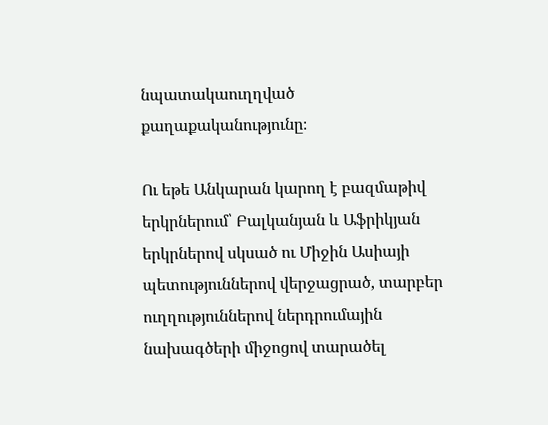նպատակաուղղված քաղաքականությունը։

Ու եթե Անկարան կարող է բազմաթիվ երկրներում՝ Բալկանյան և Աֆրիկյան երկրներով սկսած ու Միջին Ասիայի պետություններով վերջացրած, տարբեր ուղղություններով ներդրումային նախագծերի միջոցով տարածել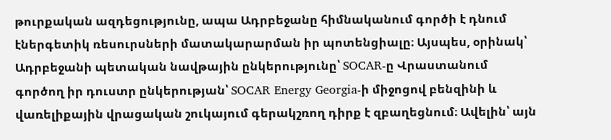թուրքական ազդեցությունը, ապա Ադրբեջանը հիմնականում գործի է դնում էներգետիկ ռեսուրսների մատակարարման իր պոտենցիալը։ Այսպես, օրինակ՝ Ադրբեջանի պետական նավթային ընկերությունը՝ SOCAR-ը Վրաստանում գործող իր դուստր ընկերության՝ SOCAR Energy Georgia-ի միջոցով բենզինի և վառելիքային վրացական շուկայում գերակշռող դիրք է զբաղեցնում։ Ավելին՝ այն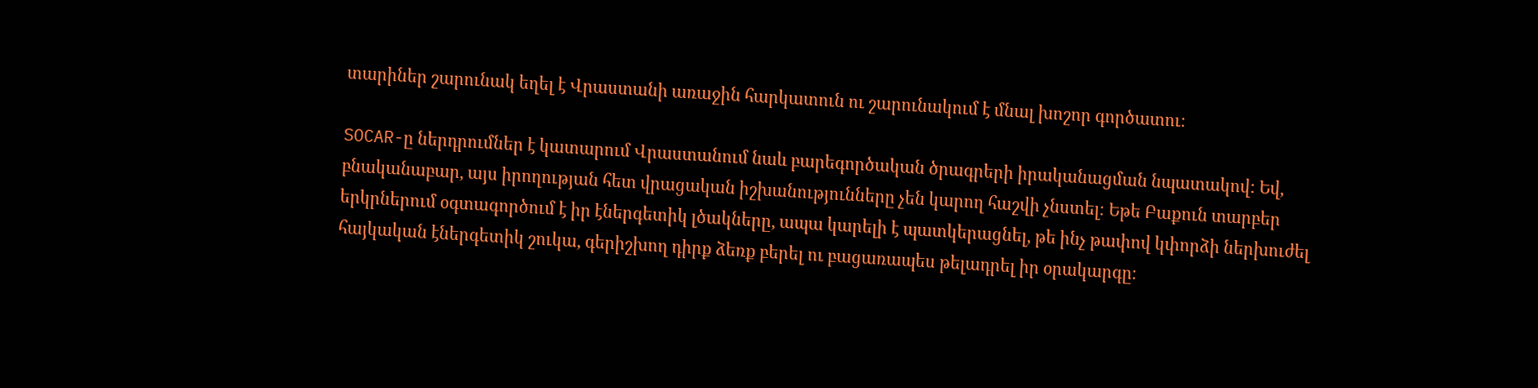տարիներ շարունակ եղել է Վրաստանի առաջին հարկատուն ու շարունակում է մնալ խոշոր գործատու։

SOCAR-ը ներդրումներ է կատարում Վրաստանում նաև բարեգործական ծրագրերի իրականացման նպատակով: Եվ, բնականաբար, այս իրողության հետ վրացական իշխանությունները չեն կարող հաշվի չնստել։ Եթե Բաքուն տարբեր երկրներում օգտագործում է իր էներգետիկ լծակները, ապա կարելի է պատկերացնել, թե ինչ թափով կփորձի ներխուժել հայկական էներգետիկ շուկա, գերիշխող դիրք ձեռք բերել ու բացառապես թելադրել իր օրակարգը։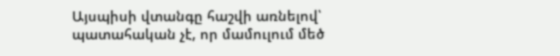Այսպիսի վտանգը հաշվի առնելով՝ պատահական չէ, որ մամուլում մեծ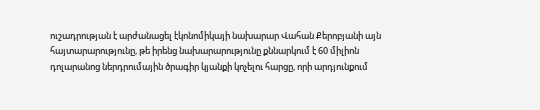ուշադրության է արժանացել էկոնոմիկայի նախարար Վահան Քերոբյանի այն հայտարարությունը, թե իրենց նախարարությունը քննարկում է 60 միլիոն դոլարանոց ներդրումային ծրագիր կյանքի կոչելու հարցը, որի արդյունքում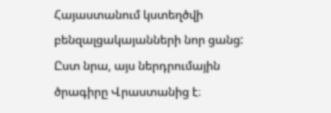Հայաստանում կստեղծվի բենզալցակայանների նոր ցանց: Ըստ նրա, այս ներդրումային ծրագիրը Վրաստանից է։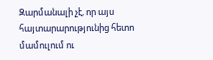Զարմանալի չէ, որ այս հայտարարությունից հետո մամուլում ու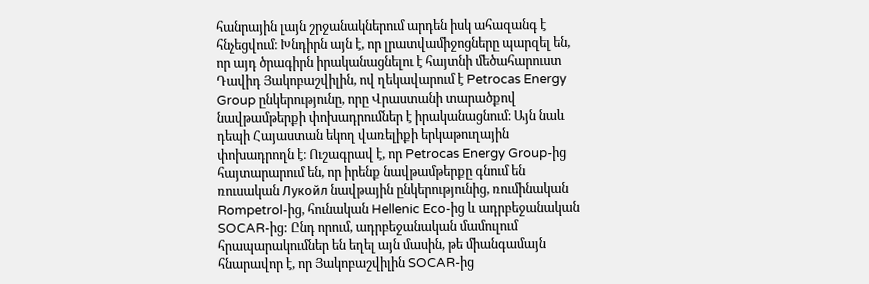հանրային լայն շրջանակներում արդեն իսկ ահազանգ է հնչեցվում։ Խնդիրն այն է, որ լրատվամիջոցները պարզել են, որ այդ ծրագիրն իրականացնելու է հայտնի մեծահարուստ Դավիդ Յակոբաշվիլին, ով ղեկավարում է Petrocas Energy Group ընկերությունը, որը Վրաստանի տարածքով նավթամթերքի փոխադրումներ է իրականացնում։ Այն նաև դեպի Հայաստան եկող վառելիքի երկաթուղային փոխադրողն է։ Ուշագրավ է, որ Petrocas Energy Group-ից հայտարարում են, որ իրենք նավթամթերքը գնում են ռուսական Лукойл նավթային ընկերությունից, ռումինական Rompetrol-ից, հունական Hellenic Eco-ից և ադրբեջանական SOCAR-ից: Ընդ որում, ադրբեջանական մամուլում հրապարակումներ են եղել այն մասին, թե միանգամայն հնարավոր է, որ Յակոբաշվիլին SOCAR-ից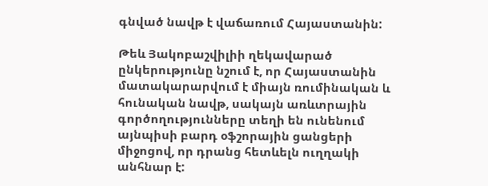գնված նավթ է վաճառում Հայաստանին:

Թեև Յակոբաշվիլիի ղեկավարած ընկերությունը նշում է, որ Հայաստանին մատակարարվում է միայն ռումինական և հունական նավթ, սակայն առևտրային գործողությունները տեղի են ունենում այնպիսի բարդ օֆշորային ցանցերի միջոցով, որ դրանց հետևելն ուղղակի անհնար է: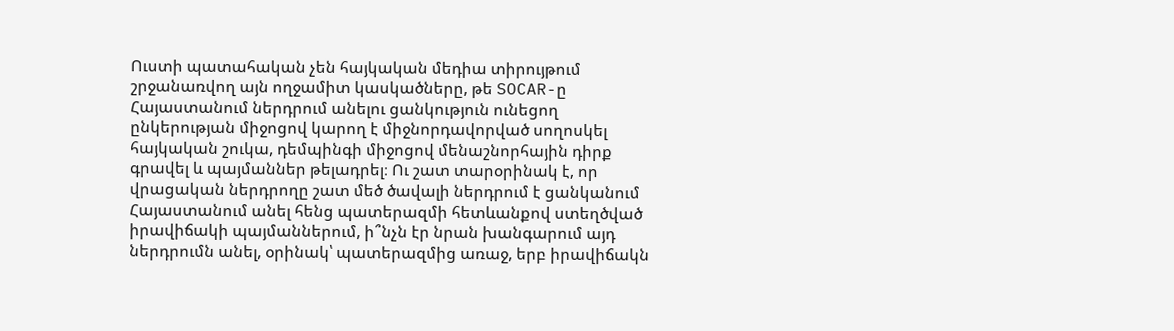Ուստի պատահական չեն հայկական մեդիա տիրույթում շրջանառվող այն ողջամիտ կասկածները, թե SOCAR-ը Հայաստանում ներդրում անելու ցանկություն ունեցող ընկերության միջոցով կարող է միջնորդավորված սողոսկել հայկական շուկա, դեմպինգի միջոցով մենաշնորհային դիրք գրավել և պայմաններ թելադրել։ Ու շատ տարօրինակ է, որ վրացական ներդրողը շատ մեծ ծավալի ներդրում է ցանկանում Հայաստանում անել հենց պատերազմի հետևանքով ստեղծված իրավիճակի պայմաններում, ի՞նչն էր նրան խանգարում այդ ներդրումն անել, օրինակ՝ պատերազմից առաջ, երբ իրավիճակն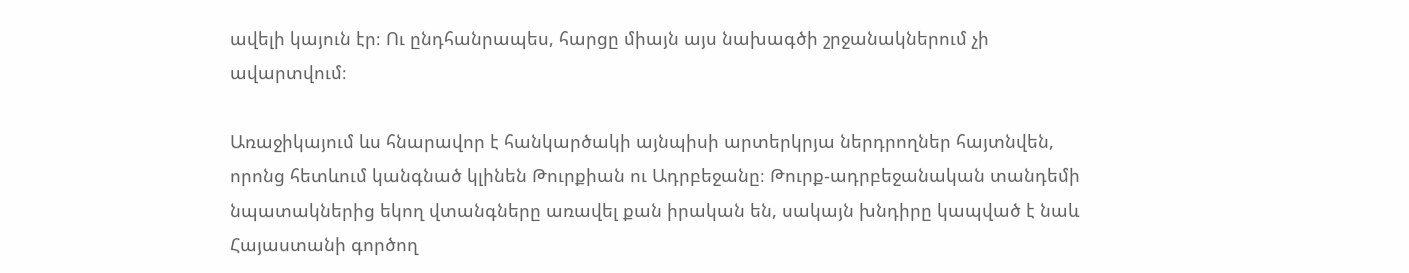ավելի կայուն էր։ Ու ընդհանրապես, հարցը միայն այս նախագծի շրջանակներում չի ավարտվում։

Առաջիկայում ևս հնարավոր է հանկարծակի այնպիսի արտերկրյա ներդրողներ հայտնվեն, որոնց հետևում կանգնած կլինեն Թուրքիան ու Ադրբեջանը։ Թուրք-ադրբեջանական տանդեմի նպատակներից եկող վտանգները առավել քան իրական են, սակայն խնդիրը կապված է նաև Հայաստանի գործող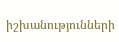իշխանությունների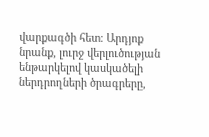վարքագծի հետ։ Արդյոք նրանք, լուրջ վերլուծության ենթարկելով կասկածելի ներդրողների ծրագրերը,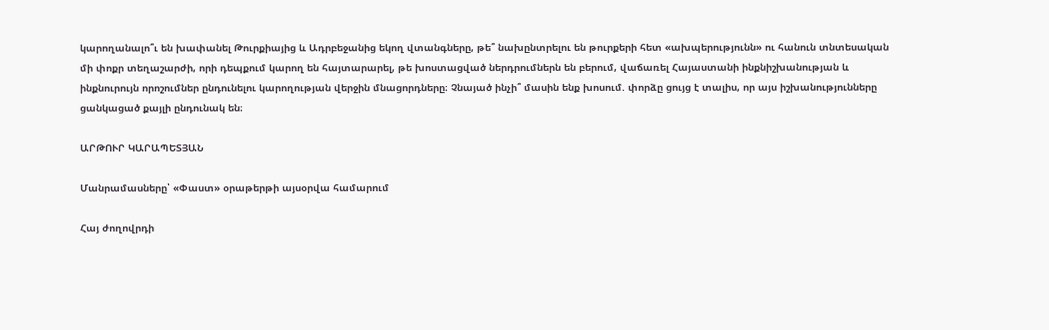կարողանալո՞ւ են խափանել Թուրքիայից և Ադրբեջանից եկող վտանգները, թե՞ նախընտրելու են թուրքերի հետ «ախպերությունն» ու հանուն տնտեսական մի փոքր տեղաշարժի, որի դեպքում կարող են հայտարարել, թե խոստացված ներդրումներն են բերում, վաճառել Հայաստանի ինքնիշխանության և ինքնուրույն որոշումներ ընդունելու կարողության վերջին մնացորդները։ Չնայած ինչի՞ մասին ենք խոսում. փորձը ցույց է տալիս, որ այս իշխանությունները ցանկացած քայլի ընդունակ են։

ԱՐԹՈՒՐ ԿԱՐԱՊԵՏՅԱՆ

Մանրամասները՝ «Փաստ» օրաթերթի այսօրվա համարում

Հայ ժողովրդի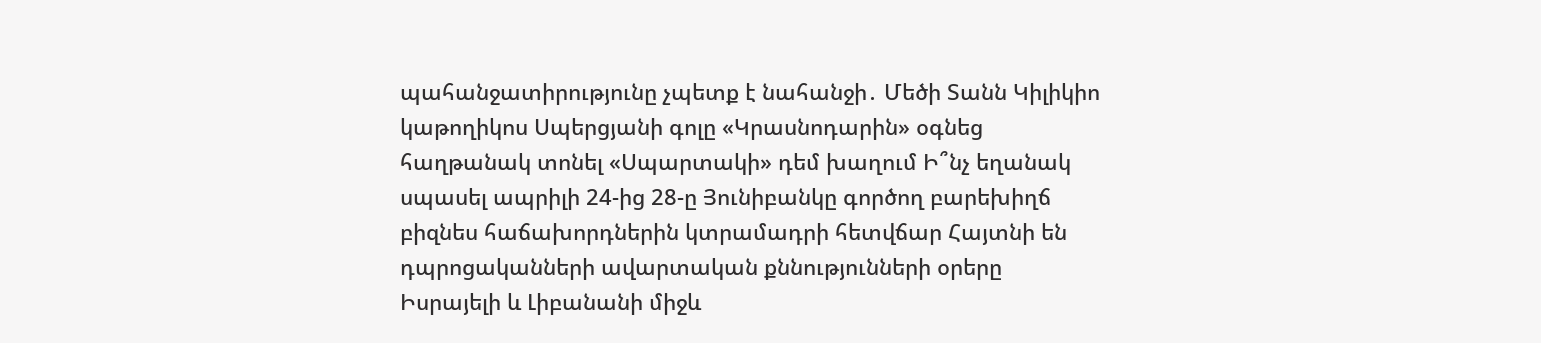պահանջատիրությունը չպետք է նահանջի․ Մեծի Տանն Կիլիկիո կաթողիկոս Սպերցյանի գոլը «Կրասնոդարին» օգնեց հաղթանակ տոնել «Սպարտակի» դեմ խաղում Ի՞նչ եղանակ սպասել ապրիլի 24-ից 28-ը Յունիբանկը գործող բարեխիղճ բիզնես հաճախորդներին կտրամադրի հետվճար Հայտնի են դպրոցականների ավարտական քննությունների օրերը Իսրայելի և Լիբանանի միջև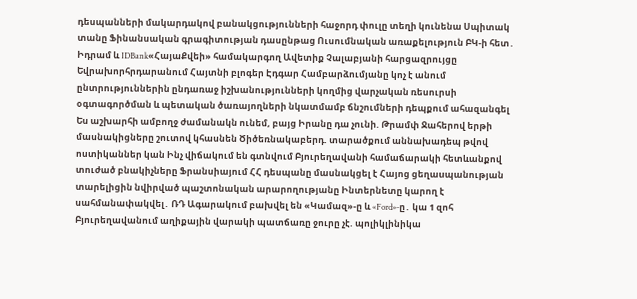դեսպանների մակարդակով բանակցությունների հաջորդ փուլը տեղի կունենա Սպիտակ տանը Ֆինանսական գրագիտության դասընթաց Ուսումնական առաքելություն ԲԿ-ի հետ․ Իդրամ և IDBank«ՀայաՔվեի» համակարգող Ավետիք Չալաբյանի հարցազրույցը Եվրախորհրդարանում Հայտնի բլոգեր Էդգար Համբարձումյանը կոչ է անում ընտրություններին ընդառաջ իշխանությունների կողմից վարչական ռեսուրսի օգտագործման և պետական ծառայողների նկատմամբ ճնշումների դեպքում ահազանգել Ես աշխարհի ամբողջ ժամանակն ունեմ, բայց Իրանը դա չունի. Թրամփ Ջահերով երթի մասնակիցները շուտով կհասնեն Ծիծեռնակաբերդ. տարածքում աննախադեպ թվով ոստիկաններ կան Ինչ վիճակում են գտնվում Բյուրեղավանի համաճարակի հետևանքով տուժած բնակիչները Ֆրանսիայում ՀՀ դեսպանը մասնակցել է Հայոց ցեղաuպանության տարելիցին նվիրված պաշտոնական արարողությանը Ինտերնետը կարող է սահմանափակվել․ ՌԴ Ագարակում բախվել են «Կամազ»-ը և «Ford»-ը․ կա 1 զոհ Բյուրեղավանում աղիքային վարակի պատճառը ջուրը չէ. պոլիկլինիկա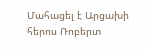Մահացել է Արցախի հերոս Ռոբերտ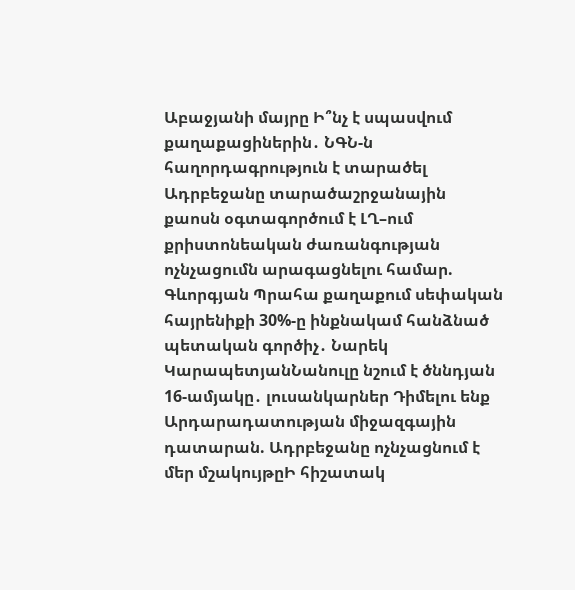Աբաջյանի մայրը Ի՞նչ է սպասվում քաղաքացիներին․ ՆԳՆ-ն հաղորդագրություն է տարածել Ադրբեջանը տարածաշրջանային քաոսն օգտագործում է ԼՂ–ում քրիստոնեական ժառանգության ոչնչացումն արագացնելու համար. Գևորգյան Պրահա քաղաքում սեփական հայրենիքի 30%-ը ինքնակամ հանձնած պետական գործիչ․ Նարեկ ԿարապետյանՆանուլը նշում է ծննդյան 16-ամյակը․ լուսանկարներ Դիմելու ենք Արդարադատության միջազգային դատարան. Ադրբեջանը ոչնչացնում է մեր մշակույթըԻ հիշատակ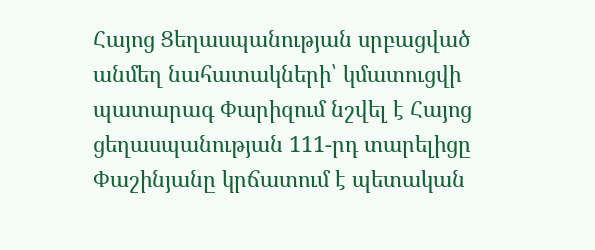Հայոց Ցեղասպանության սրբացված անմեղ նահատակների՝ կմատուցվի պատարագ Փարիզում նշվել է Հայոց ցեղասպանության 111-րդ տարելիցը Փաշինյանը կրճատում է պետական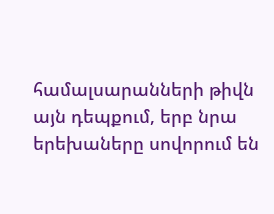համալսարանների թիվն այն դեպքում, երբ նրա երեխաները սովորում են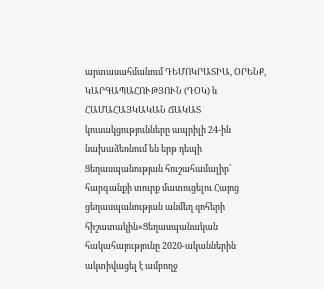արտասահմանում ԴԵՄՈԿՐԱՏԻԱ, ՕՐԵՆՔ, ԿԱՐԳԱՊԱՀՈՒԹՅՈՒՆ (ԴՕԿ) և ՀԱՄԱՀԱՅԿԱԿԱՆ ՃԱԿԱՏ կուսակցությունները ապրիլի 24-ին նախաձեռնում են երթ դեպի Ցեղասպանության հուշահամալիր՝ հարգանքի տուրք մատուցելու Հայոց ցեղասպանության անմեղ զոհերի հիշատակին«Ցեղասպանական հակահայությունը 2020-ականներին ակտիվացել է ամբողջ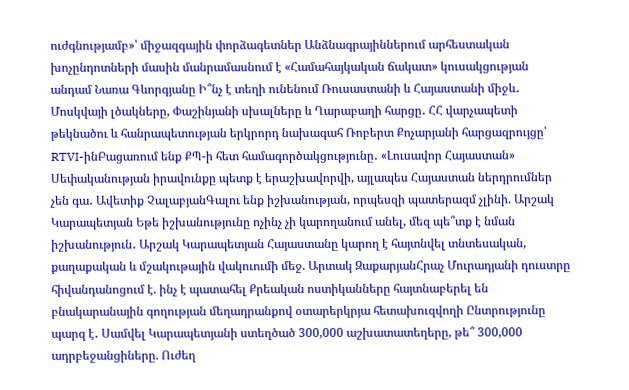ուժգնությամբ»՝ միջազգային փորձագետներ Անձնագրայիններում արհեստական խոչընդոտների մասին մանրամասնում է «Համահայկական ճակատ» կուսակցության անդամ Նառա Գևորգյանը Ի՞նչ է տեղի ունենում Ռուսաստանի և Հայաստանի միջև․ Մոսկվայի լծակները, Փաշինյանի սխալները և Ղարաբաղի հարցը․ ՀՀ վարչապետի թեկնածու և հանրապետության երկրորդ նախագահ Ռոբերտ Քոչարյանի հարցազրույցը՝ RTVI-ինԲացառում ենք ՔՊ-ի հետ համագործակցությունը․ «Լուսավոր Հայաստան» Սեփականության իրավունքը պետք է երաշխավորվի, այլապես Հայաստան ներդրումներ չեն գա․ Ավետիք ՉալաբյանԳալու ենք իշխանության, որպեսզի պատերազմ չլինի. Արշակ Կարապետյան Եթե իշխանությունը ոչինչ չի կարողանում անել, մեզ պե՞տք է նման իշխանություն․ Արշակ Կարապետյան Հայաստանը կարող է հայտնվել տնտեսական, քաղաքական և մշակութային վակուումի մեջ. Արտակ ԶաքարյանՀրաչ Մուրադյանի դուստրը հիվանդանոցում է. ինչ է պատահել Քրեական ոստիկանները հայտնաբերել են բնակարանային գողության մեղադրանքով օտարերկրյա հետախուզվողի Ընտրությունը պարզ է․ Սամվել Կարապետյանի ստեղծած 300,000 աշխատատեղերը, թե՞ 300,000 ադրբեջանցիները. Ուժեղ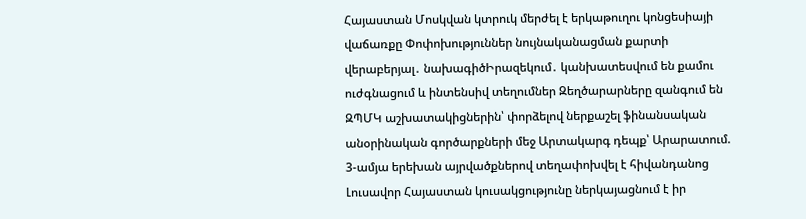Հայաստան Մոսկվան կտրուկ մերժել է երկաթուղու կոնցեսիայի վաճառքը Փոփոխություններ նույնականացման քարտի վերաբերյալ․ նախագիծԻրազեկում․ կանխատեսվում են քամու ուժգնացում և ինտենսիվ տեղումներ Զեղծարարները զանգում են ԶՊՄԿ աշխատակիցներին՝ փորձելով ներքաշել ֆինանսական անօրինական գործարքների մեջ Արտակարգ դեպք՝ Արարատում. 3-ամյա երեխան այրվածքներով տեղափոխվել է հիվանդանոց Լուսավոր Հայաստան կուսակցությունը ներկայացնում է իր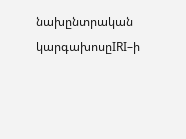նախընտրական կարգախոսըIRI–ի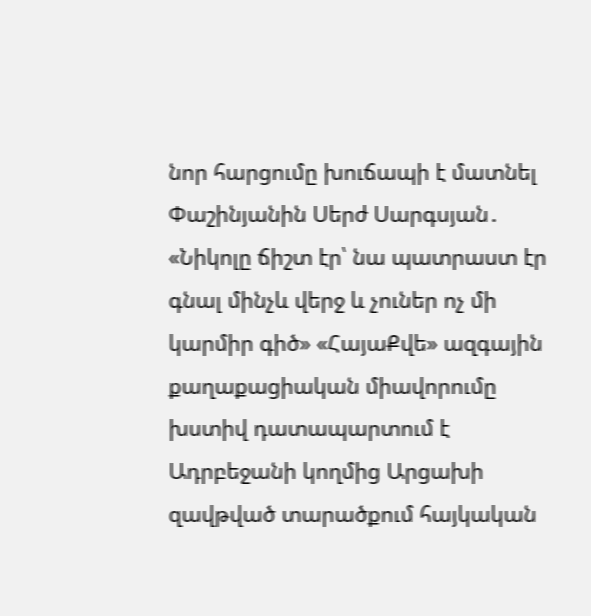նոր հարցումը խուճապի է մատնել Փաշինյանին Սերժ Սարգսյան․ «Նիկոլը ճիշտ էր՝ նա պատրաստ էր գնալ մինչև վերջ և չուներ ոչ մի կարմիր գիծ» «ՀայաՔվե» ազգային քաղաքացիական միավորումը խստիվ դատապարտում է Ադրբեջանի կողմից Արցախի զավթված տարածքում հայկական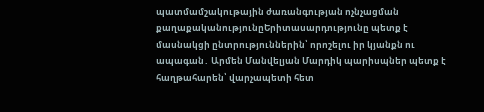պատմամշակութային ժառանգության ոչնչացման քաղաքականությունըԵրիտասարդությունը պետք է մասնակցի ընտրություններին՝ որոշելու իր կյանքն ու ապագան․ Արմեն Մանվելյան Մարդիկ պարիսպներ պետք է հաղթահարեն՝ վարչապետի հետ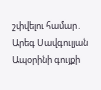շփվելու համար․ Արեգ Սավգուլյան Ապօրինի գույքի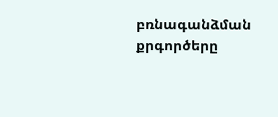բռնագանձման քրգործերը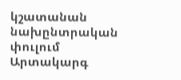կշատանան նախընտրական փուլում Արտակարգ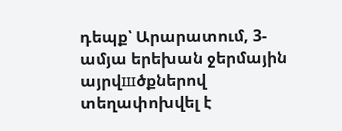դեպք՝ Արարատում, 3-ամյա երեխան ջերմային այրվшծքներով տեղափոխվել է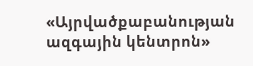«Այրվածքաբանության ազգային կենտրոն»